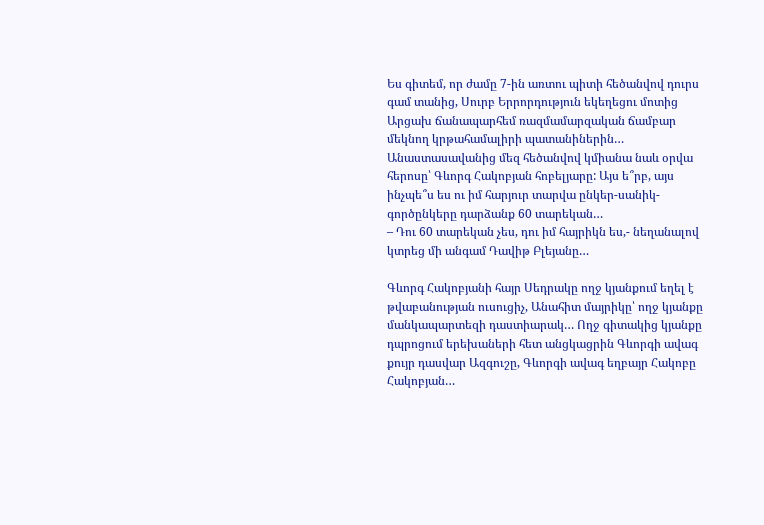Ես գիտեմ, որ ժամը 7-ին առտու պիտի հեծանվով դուրս գամ տանից, Սուրբ Երրորդություն եկեղեցու մոտից Արցախ ճանապարհեմ ռազմամարզական ճամբար մեկնող կրթահամալիրի պատանիներին… Անաստասավանից մեզ հեծանվով կմիանա նաև օրվա հերոսը՝ Գևորգ Հակոբյան հոբելյարը: Այս ե՞րբ, այս ինչպե՞ս ես ու իմ հարյուր տարվա ընկեր-սանիկ-գործընկերը դարձանք 60 տարեկան…
– Դու 60 տարեկան չես, դու իմ հայրիկն ես,- նեղանալով կտրեց մի անգամ Դավիթ Բլեյանը…

Գևորգ Հակոբյանի հայր Սեդրակը ողջ կյանքում եղել է թվաբանության ուսուցիչ, Անահիտ մայրիկը՝ ողջ կյանքը մանկապարտեզի դաստիարակ… Ողջ գիտակից կյանքը դպրոցում երեխաների հետ անցկացրին Գևորգի ավագ քույր դասվար Ազգուշը, Գևորգի ավագ եղբայր Հակոբը Հակոբյան…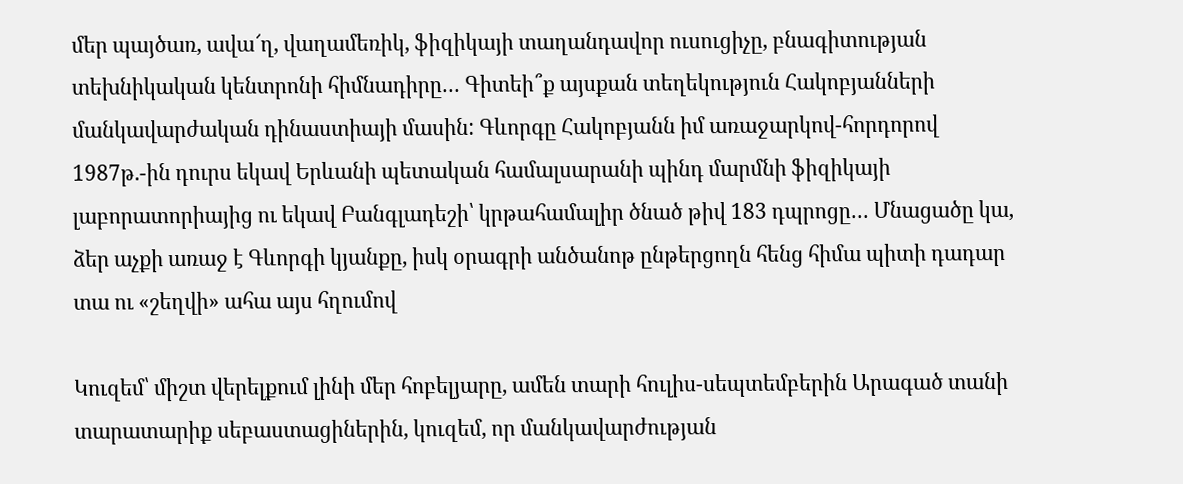մեր պայծառ, ավա՜ղ, վաղամեռիկ, ֆիզիկայի տաղանդավոր ուսուցիչը, բնագիտության տեխնիկական կենտրոնի հիմնադիրը… Գիտեի՞ք այսքան տեղեկություն Հակոբյանների մանկավարժական դինաստիայի մասին: Գևորգը Հակոբյանն իմ առաջարկով-հորդորով 1987թ.-ին դուրս եկավ Երևանի պետական համալսարանի պինդ մարմնի ֆիզիկայի լաբորատորիայից ու եկավ Բանգլադեշի՝ կրթահամալիր ծնած թիվ 183 դպրոցը… Մնացածը կա, ձեր աչքի առաջ է Գևորգի կյանքը, իսկ օրագրի անծանոթ ընթերցողն հենց հիմա պիտի դադար տա ու «շեղվի» ահա այս հղումով

Կուզեմ՝ միշտ վերելքում լինի մեր հոբելյարը, ամեն տարի հուլիս-սեպտեմբերին Արագած տանի տարատարիք սեբաստացիներին, կուզեմ, որ մանկավարժության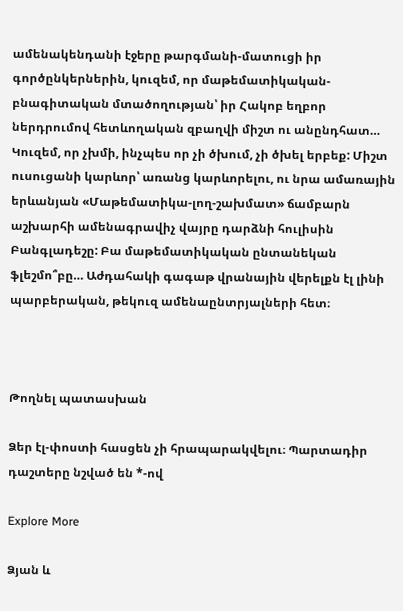ամենակենդանի էջերը թարգմանի-մատուցի իր գործընկերներին, կուզեմ, որ մաթեմատիկական-բնագիտական մտածողության՝ իր Հակոբ եղբոր ներդրումով հետևողական զբաղվի միշտ ու անընդհատ… Կուզեմ, որ չխմի, ինչպես որ չի ծխում, չի ծխել երբեք: Միշտ ուսուցանի կարևոր՝ առանց կարևորելու, ու նրա ամառային երևանյան «Մաթեմատիկա-լող-շախմատ» ճամբարն աշխարհի ամենագրավիչ վայրը դարձնի հուլիսին Բանգլադեշը: Բա մաթեմատիկական ընտանեկան ֆլեշմո՞բը… Աժդահակի գագաթ վրանային վերելքն էլ լինի  պարբերական, թեկուզ ամենաընտրյալների հետ։



Թողնել պատասխան

Ձեր էլ-փոստի հասցեն չի հրապարակվելու։ Պարտադիր դաշտերը նշված են *-ով

Explore More

Ձյան և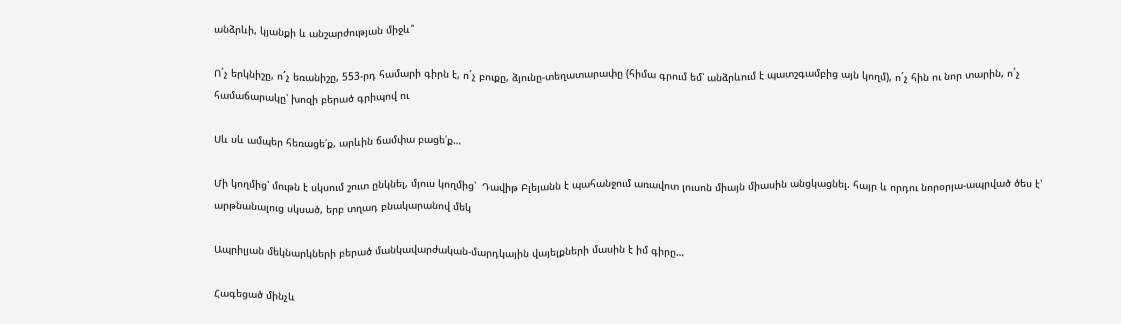անձրևի, կյանքի և անշարժության միջև՞

Ոˊչ երկնիշը, ոˊչ եռանիշը, 553-րդ համարի գիրն է, ոˊչ բուքը, ձյունը-տեղատարափը (հիմա գրում եմ՝ անձրևում է պատշգամբից այն կողմ), ոˊչ հին ու նոր տարին, ոˊչ համաճարակը՝ խոզի բերած գրիպով ու

Սև սև ամպեր հեռացե՛ք, արևին ճամփա բացե՛ք…

Մի կողմից՝ մութն է սկսում շուտ ընկնել, մյուս կողմից՝  Դավիթ Բլեյանն է պահանջում առավոտ լուսոն միայն միասին անցկացնել. հայր և որդու նորօրյա-ապրված ծես է՝ արթնանալուց սկսած, երբ տղադ բնակարանով մեկ

Ապրիլյան մեկնարկների բերած մանկավարժական-մարդկային վայելքների մասին է իմ գիրը…

Հագեցած մինչև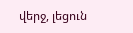վերջ, լեցուն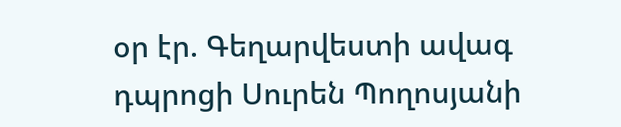օր էր. Գեղարվեստի ավագ դպրոցի Սուրեն Պողոսյանի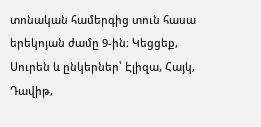տոնական համերգից տուն հասա երեկոյան ժամը 9-ին։ Կեցցեք, Սուրեն և ընկերներ՝ Էլիզա, Հայկ, Դավիթ,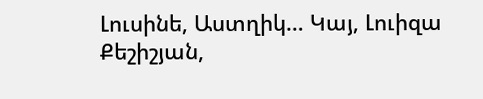Լուսինե, Աստղիկ… Կայ, Լուիզա Քեշիշյան,